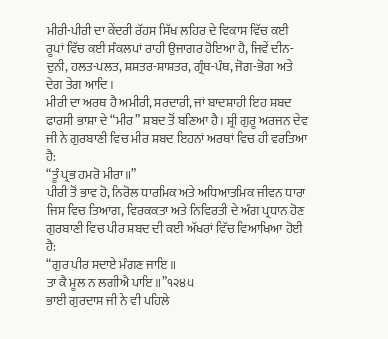ਮੀਰੀ-ਪੀਰੀ ਦਾ ਕੇਂਦਰੀ ਰੱਹਸ ਸਿੱਖ ਲਹਿਰ ਦੇ ਵਿਕਾਸ ਵਿੱਚ ਕਈ ਰੂਪਾਂ ਵਿੱਚ ਕਈ ਸੰਕਲਪਾਂ ਰਾਹੀ ਉਜਾਗਰ ਹੋਇਆ ਹੈ, ਜਿਵੇਂ ਦੀਨ-ਦੁਨੀ, ਹਲਤ-ਪਲਤ, ਸ਼ਸ਼ਤਰ-ਸ਼ਾਸ਼ਤਰ, ਗ੍ਰੰਥ-ਪੰਥ, ਜੋਗ-ਭੋਗ ਅਤੇ ਦੇਗ ਤੇਗ ਆਦਿ।
ਮੀਰੀ ਦਾ ਅਰਥ ਹੈ ਅਮੀਰੀ, ਸਰਦਾਰੀ, ਜਾਂ ਬਾਦਸ਼ਾਹੀ ਇਹ ਸ਼ਬਦ ਫਾਰਸੀ ਭਾਸ਼ਾ ਦੇ “ਮੀਰ” ਸ਼ਬਦ ਤੋਂ ਬਣਿਆ ਹੈ। ਸ਼੍ਰੀ ਗੁਰੂ ਅਰਜਨ ਦੇਵ ਜੀ ਨੇ ਗੁਰਬਾਣੀ ਵਿਚ ਮੀਰ ਸ਼ਬਦ ਇਹਨਾਂ ਅਰਥਾਂ ਵਿਚ ਹੀ ਵਰਤਿਆ ਹੈ:
“ਤੂੰ ਪ੍ਰਭ ਹਮਰੋ ਮੀਰਾ॥”
ਪੀਰੀ ਤੋਂ ਭਾਵ ਹੋ, ਨਿਰੋਲ ਧਾਰਮਿਕ ਅਤੇ ਅਧਿਆਤਮਿਕ ਜੀਵਨ ਧਾਰਾ ਜਿਸ ਵਿਚ ਤਿਆਗ, ਵਿਰਕਕਤਾ ਅਤੇ ਨਿਵਿਰਤੀ ਦੇ ਅੰਗ ਪ੍ਰਧਾਨ ਹੋਣ ਗੁਰਬਾਣੀ ਵਿਚ ਪੀਰ ਸ਼ਬਦ ਦੀ ਕਈ ਅੱਖਰਾਂ ਵਿੱਚ ਵਿਆਖਿਆ ਹੋਈ ਹੈ:
“ਗੁਰ ਪੀਰ ਸਦਾਏ ਮੰਗਣ ਜਾਇ॥
ਤਾ ਕੈ ਮੂਲ ਨ ਲਗੀਐ ਪਾਇ॥”੧੨੪੫
ਭਾਈ ਗੁਰਦਾਸ ਜੀ ਨੇ ਵੀ ਪਹਿਲੇ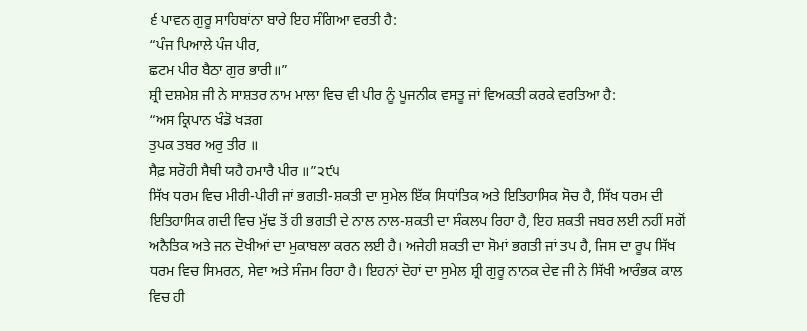੬ ਪਾਵਨ ਗੁਰੂ ਸਾਹਿਬਾਂਨਾ ਬਾਰੇ ਇਹ ਸੰਗਿਆ ਵਰਤੀ ਹੈ:
“ਪੰਜ ਪਿਆਲੇ ਪੰਜ ਪੀਰ,
ਛਟਮ ਪੀਰ ਬੈਠਾ ਗੁਰ ਭਾਰੀ॥”
ਸ਼੍ਰੀ ਦਸ਼ਮੇਸ਼ ਜੀ ਨੇ ਸਾਸ਼ਤਰ ਨਾਮ ਮਾਲਾ ਵਿਚ ਵੀ ਪੀਰ ਨੂੰ ਪੂਜਨੀਕ ਵਸਤੂ ਜਾਂ ਵਿਅਕਤੀ ਕਰਕੇ ਵਰਤਿਆ ਹੈ:
“ਅਸ ਕ੍ਰਿਪਾਨ ਖੰਡੋ ਖੜਗ
ਤੁਪਕ ਤਬਰ ਅਰੁ ਤੀਰ ॥
ਸੈਫ਼ ਸਰੋਹੀ ਸੈਥੀ ਯਹੈ ਹਮਾਰੈ ਪੀਰ ॥”੨੯੫
ਸਿੱਖ ਧਰਮ ਵਿਚ ਮੀਰੀ-ਪੀਰੀ ਜਾਂ ਭਗਤੀ-ਸ਼ਕਤੀ ਦਾ ਸੁਮੇਲ ਇੱਕ ਸਿਧਾਂਤਿਕ ਅਤੇ ਇਤਿਹਾਸਿਕ ਸੋਚ ਹੈ, ਸਿੱਖ ਧਰਮ ਦੀ ਇਤਿਹਾਸਿਕ ਗਦੀ ਵਿਚ ਮੁੱਢ ਤੋਂ ਹੀ ਭਗਤੀ ਦੇ ਨਾਲ ਨਾਲ-ਸ਼ਕਤੀ ਦਾ ਸੰਕਲਪ ਰਿਹਾ ਹੈ, ਇਹ ਸ਼ਕਤੀ ਜਬਰ ਲਈ ਨਹੀਂ ਸਗੋਂ ਅਨੈਤਿਕ ਅਤੇ ਜਨ ਦੋਖੀਆਂ ਦਾ ਮੁਕਾਬਲਾ ਕਰਨ ਲਈ ਹੈ। ਅਜੇਹੀ ਸ਼ਕਤੀ ਦਾ ਸੋਮਾਂ ਭਗਤੀ ਜਾਂ ਤਪ ਹੈ, ਜਿਸ ਦਾ ਰੂਪ ਸਿੱਖ ਧਰਮ ਵਿਚ ਸਿਮਰਨ, ਸੇਵਾ ਅਤੇ ਸੰਜਮ ਰਿਹਾ ਹੈ। ਇਹਨਾਂ ਦੋਹਾਂ ਦਾ ਸੁਮੇਲ ਸ਼੍ਰੀ ਗੁਰੂ ਨਾਨਕ ਦੇਵ ਜੀ ਨੇ ਸਿੱਖੀ ਆਰੰਭਕ ਕਾਲ ਵਿਚ ਹੀ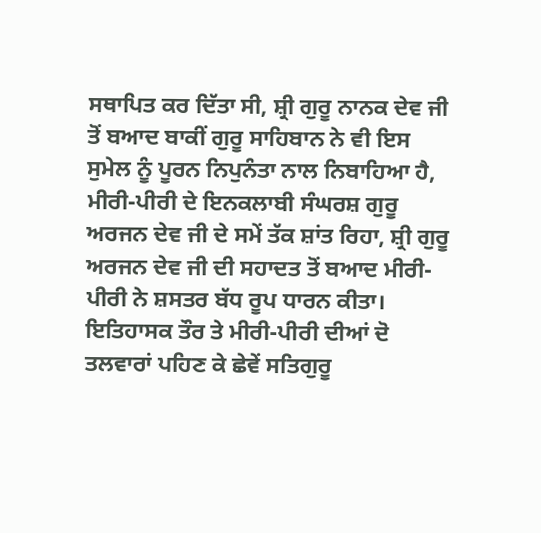ਸਥਾਪਿਤ ਕਰ ਦਿੱਤਾ ਸੀ, ਸ਼੍ਰੀ ਗੁਰੂ ਨਾਨਕ ਦੇਵ ਜੀ ਤੋਂ ਬਆਦ ਬਾਕੀਂ ਗੁਰੂ ਸਾਹਿਬਾਨ ਨੇ ਵੀ ਇਸ ਸੁਮੇਲ ਨੂੰ ਪੂਰਨ ਨਿਪੁਨੰਤਾ ਨਾਲ ਨਿਬਾਹਿਆ ਹੈ, ਮੀਰੀ-ਪੀਰੀ ਦੇ ਇਨਕਲਾਬੀ ਸੰਘਰਸ਼ ਗੁਰੂ ਅਰਜਨ ਦੇਵ ਜੀ ਦੇ ਸਮੇਂ ਤੱਕ ਸ਼ਾਂਤ ਰਿਹਾ, ਸ਼੍ਰੀ ਗੁਰੂ ਅਰਜਨ ਦੇਵ ਜੀ ਦੀ ਸਹਾਦਤ ਤੋਂ ਬਆਦ ਮੀਰੀ-ਪੀਰੀ ਨੇ ਸ਼ਸਤਰ ਬੱਧ ਰੂਪ ਧਾਰਨ ਕੀਤਾ।
ਇਤਿਹਾਸਕ ਤੌਰ ਤੇ ਮੀਰੀ-ਪੀਰੀ ਦੀਆਂ ਦੋ ਤਲਵਾਰਾਂ ਪਹਿਣ ਕੇ ਛੇਵੇਂ ਸਤਿਗੁਰੂ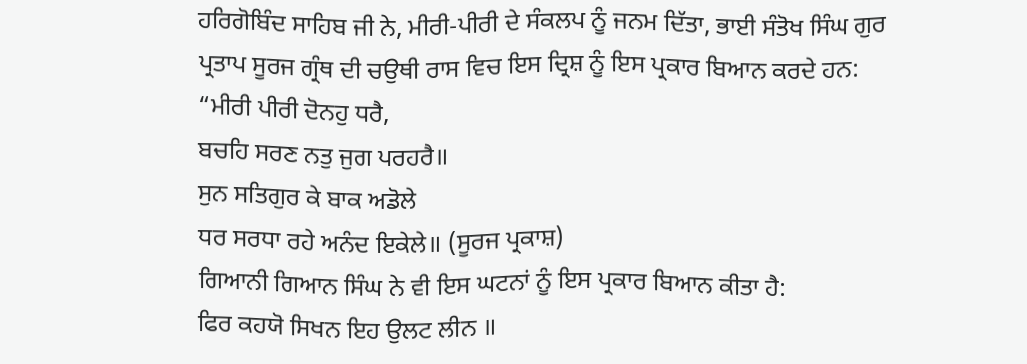ਹਰਿਗੋਬਿੰਦ ਸਾਹਿਬ ਜੀ ਨੇ, ਮੀਰੀ-ਪੀਰੀ ਦੇ ਸੰਕਲਪ ਨੂੰ ਜਨਮ ਦਿੱਤਾ, ਭਾਈ ਸੰਤੋਖ ਸਿੰਘ ਗੁਰ ਪ੍ਰਤਾਪ ਸੂਰਜ ਗ੍ਰੰਥ ਦੀ ਚਉਥੀ ਰਾਸ ਵਿਚ ਇਸ ਦ੍ਰਿਸ਼ ਨੂੰ ਇਸ ਪ੍ਰਕਾਰ ਬਿਆਨ ਕਰਦੇ ਹਨ:
“ਮੀਰੀ ਪੀਰੀ ਦੋਨਹੁ ਧਰੈ,
ਬਚਹਿ ਸਰਣ ਨਤੁ ਜੁਗ ਪਰਹਰੈ॥
ਸੁਨ ਸਤਿਗੁਰ ਕੇ ਬਾਕ ਅਡੋਲੇ
ਧਰ ਸਰਧਾ ਰਹੇ ਅਨੰਦ ਇਕੇਲੇ॥ (ਸੂਰਜ ਪ੍ਰਕਾਸ਼)
ਗਿਆਨੀ ਗਿਆਨ ਸਿੰਘ ਨੇ ਵੀ ਇਸ ਘਟਨਾਂ ਨੂੰ ਇਸ ਪ੍ਰਕਾਰ ਬਿਆਨ ਕੀਤਾ ਹੈ:
ਫਿਰ ਕਹਯੋ ਸਿਖਨ ਇਹ ਉਲਟ ਲੀਨ ॥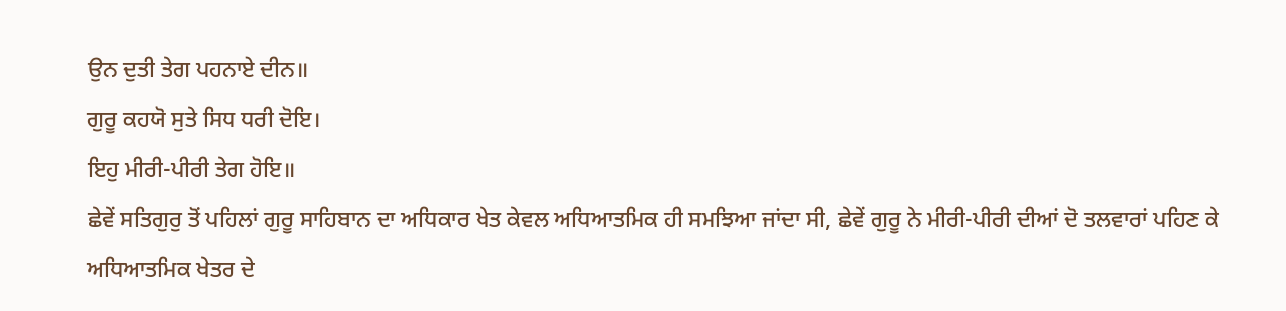ਉਨ ਦੁਤੀ ਤੇਗ ਪਹਨਾਏ ਦੀਨ॥
ਗੁਰੂ ਕਹਯੋ ਸੁਤੇ ਸਿਧ ਧਰੀ ਦੋਇ।
ਇਹੁ ਮੀਰੀ-ਪੀਰੀ ਤੇਗ ਹੋਇ॥
ਛੇਵੇਂ ਸਤਿਗੁਰੁ ਤੋਂ ਪਹਿਲਾਂ ਗੁਰੂ ਸਾਹਿਬਾਨ ਦਾ ਅਧਿਕਾਰ ਖੇਤ ਕੇਵਲ ਅਧਿਆਤਮਿਕ ਹੀ ਸਮਝਿਆ ਜਾਂਦਾ ਸੀ, ਛੇਵੇਂ ਗੁਰੂ ਨੇ ਮੀਰੀ-ਪੀਰੀ ਦੀਆਂ ਦੋ ਤਲਵਾਰਾਂ ਪਹਿਣ ਕੇ ਅਧਿਆਤਮਿਕ ਖੇਤਰ ਦੇ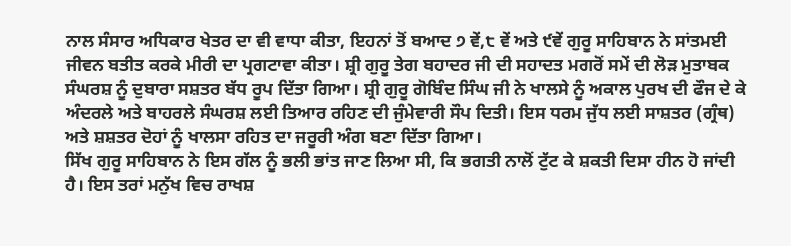ਨਾਲ ਸੰਸਾਰ ਅਧਿਕਾਰ ਖੇਤਰ ਦਾ ਵੀ ਵਾਧਾ ਕੀਤਾ, ਇਹਨਾਂ ਤੋਂ ਬਆਦ ੭ ਵੇਂ,੮ ਵੇਂ ਅਤੇ ੯ਵੇਂ ਗੁਰੂ ਸਾਹਿਬਾਨ ਨੇ ਸਾਂਤਮਈ ਜੀਵਨ ਬਤੀਤ ਕਰਕੇ ਮੀਰੀ ਦਾ ਪ੍ਰਗਟਾਵਾ ਕੀਤਾ। ਸ਼੍ਰੀ ਗੁਰੂ ਤੇਗ ਬਹਾਦਰ ਜੀ ਦੀ ਸਹਾਦਤ ਮਗਰੋਂ ਸਮੇਂ ਦੀ ਲੋੜ ਮੁਤਾਬਕ ਸੰਘਰਸ਼ ਨੂੰ ਦੁਬਾਰਾ ਸਸ਼ਤਰ ਬੱਧ ਰੂਪ ਦਿੱਤਾ ਗਿਆ। ਸ਼੍ਰੀ ਗੁਰੂ ਗੋਬਿੰਦ ਸਿੰਘ ਜੀ ਨੇ ਖਾਲਸੇ ਨੂੰ ਅਕਾਲ ਪੁਰਖ ਦੀ ਫੌਜ ਦੇ ਕੇ ਅੰਦਰਲੇ ਅਤੇ ਬਾਹਰਲੇ ਸੰਘਰਸ਼ ਲਈ ਤਿਆਰ ਰਹਿਣ ਦੀ ਜੁੰਮੇਵਾਰੀ ਸੌਪ ਦਿਤੀ। ਇਸ ਧਰਮ ਜੁੱਧ ਲਈ ਸਾਸ਼ਤਰ (ਗ੍ਰੰਥ) ਅਤੇ ਸ਼ਸ਼ਤਰ ਦੋਹਾਂ ਨੂੰ ਖਾਲਸਾ ਰਹਿਤ ਦਾ ਜਰੂਰੀ ਅੰਗ ਬਣਾ ਦਿੱਤਾ ਗਿਆ।
ਸਿੱਖ ਗੁਰੂ ਸਾਹਿਬਾਨ ਨੇ ਇਸ ਗੱਲ ਨੂੰ ਭਲੀ ਭਾਂਤ ਜਾਣ ਲਿਆ ਸੀ, ਕਿ ਭਗਤੀ ਨਾਲੋਂ ਟੁੱਟ ਕੇ ਸ਼ਕਤੀ ਦਿਸਾ ਹੀਨ ਹੋ ਜਾਂਦੀ ਹੈ। ਇਸ ਤਰਾਂ ਮਨੁੱਖ ਵਿਚ ਰਾਖਸ਼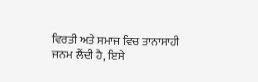ਵਿਰਤੀ ਅਤੇ ਸਮਾਜ ਵਿਚ ਤਾਨਾਸਾਹੀ ਜਨਮ ਲੈਂਦੀ ਹੈ, ਇਸੇ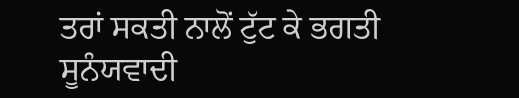ਤਰਾਂ ਸਕਤੀ ਨਾਲੋਂ ਟੁੱਟ ਕੇ ਭਗਤੀ ਸੂਨੰਯਵਾਦੀ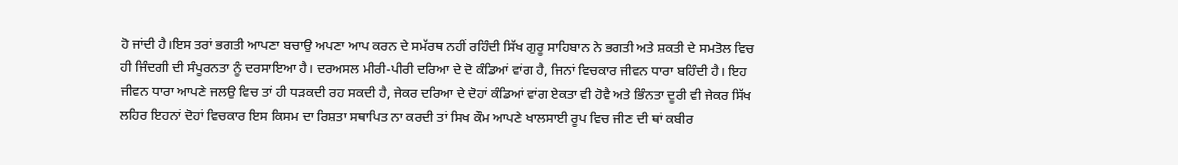ਹੋ ਜਾਂਦੀ ਹੈ।ਇਸ ਤਰਾਂ ਭਗਤੀ ਆਪਣਾ ਬਚਾਉ ਅਪਣਾ ਆਪ ਕਰਨ ਦੇ ਸਮੱਰਥ ਨਹੀਂ ਰਹਿੰਦੀ ਸਿੱਖ ਗੁਰੂ ਸਾਹਿਬਾਨ ਨੇ ਭਗਤੀ ਅਤੇ ਸ਼ਕਤੀ ਦੇ ਸਮਤੋਲ ਵਿਚ ਹੀ ਜਿੰਦਗੀ ਦੀ ਸੰਪੂਰਨਤਾ ਨੂੰ ਦਰਸਾਇਆ ਹੈ। ਦਰਅਸਲ ਮੀਰੀ-ਪੀਰੀ ਦਰਿਆ ਦੇ ਦੋ ਕੰਡਿਆਂ ਵਾਂਗ ਹੈ, ਜਿਨਾਂ ਵਿਚਕਾਰ ਜੀਵਨ ਧਾਰਾ ਬਹਿੰਦੀ ਹੈ। ਇਹ ਜੀਵਨ ਧਾਰਾ ਆਪਣੇ ਜਲਉ ਵਿਚ ਤਾਂ ਹੀ ਧੜਕਦੀ ਰਹ ਸਕਦੀ ਹੈ, ਜੇਕਰ ਦਰਿਆ ਦੇ ਦੋਹਾਂ ਕੰਡਿਆਂ ਵਾਂਗ ਏਕਤਾ ਵੀ ਹੋਵੈ ਅਤੇ ਭਿੰਨਤਾ ਦੂਰੀ ਵੀ ਜੇਕਰ ਸਿੱਖ ਲਹਿਰ ਇਹਨਾਂ ਦੋਹਾਂ ਵਿਚਕਾਰ ਇਸ ਕਿਸਮ ਦਾ ਰਿਸ਼ਤਾ ਸਥਾਪਿਤ ਨਾ ਕਰਦੀ ਤਾਂ ਸਿਖ ਕੌਮ ਆਪਣੇ ਖਾਲਸਾਈ ਰੂਪ ਵਿਚ ਜੀਣ ਦੀ ਥਾਂ ਕਬੀਰ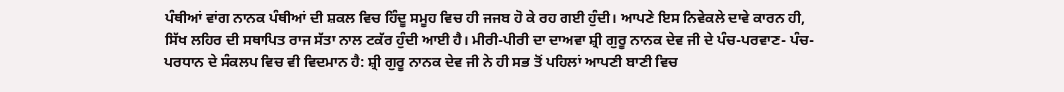ਪੰਥੀਆਂ ਵਾਂਗ ਨਾਨਕ ਪੰਥੀਆਂ ਦੀ ਸ਼ਕਲ ਵਿਚ ਹਿੰਦੂ ਸਮੂਹ ਵਿਚ ਹੀ ਜਜਬ ਹੋ ਕੇ ਰਹ ਗਈ ਹੁੰਦੀ। ਆਪਣੇ ਇਸ ਨਿਵੇਕਲੇ ਦਾਵੇ ਕਾਰਨ ਹੀ, ਸਿੱਖ ਲਹਿਰ ਦੀ ਸਥਾਪਿਤ ਰਾਜ ਸੱਤਾ ਨਾਲ ਟਕੱਰ ਹੁੰਦੀ ਆਈ ਹੈ। ਮੀਰੀ-ਪੀਰੀ ਦਾ ਦਾਅਵਾ ਸ਼੍ਰੀ ਗੁਰੂ ਨਾਨਕ ਦੇਵ ਜੀ ਦੇ ਪੰਚ-ਪਰਵਾਣ- ਪੰਚ-ਪਰਧਾਨ ਦੇ ਸੰਕਲਪ ਵਿਚ ਵੀ ਵਿਦਮਾਨ ਹੈ: ਸ਼੍ਰੀ ਗੁਰੂ ਨਾਨਕ ਦੇਵ ਜੀ ਨੇ ਹੀ ਸਭ ਤੋਂ ਪਹਿਲਾਂ ਆਪਣੀ ਬਾਣੀ ਵਿਚ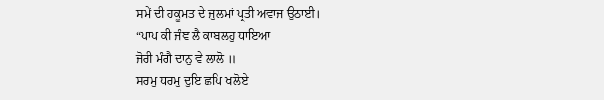ਸਮੇਂ ਦੀ ਹਕੂਮਤ ਦੇ ਜੁਲਮਾਂ ਪ੍ਰਤੀ ਅਵਾਜ ਉਠਾਈ।
“ਪਾਪ ਕੀ ਜੰਞ ਲੈ ਕਾਬਲਹੁ ਧਾਇਆ
ਜੋਰੀ ਮੰਗੈ ਦਾਨੁ ਵੇ ਲਾਲੋ ॥
ਸਰਮੁ ਧਰਮੁ ਦੁਇ ਛਪਿ ਖਲੋਏ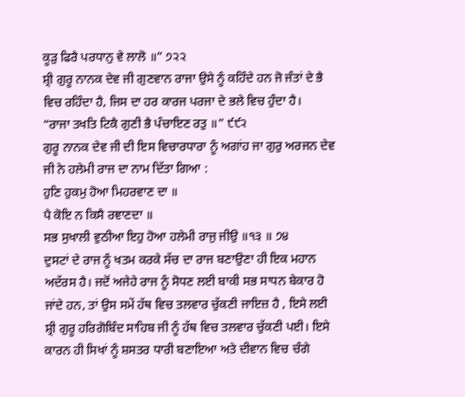ਕੂੜੁ ਫਿਰੈ ਪਰਧਾਨੁ ਵੇ ਲਾਲੋ ॥” ੭੨੨
ਸ਼੍ਰੀ ਗੁਰੂ ਨਾਨਕ ਦੇਵ ਜੀ ਗੁਣਵਾਨ ਰਾਜਾ ਉਸੇ ਨੂੰ ਕਹਿੰਦੇ ਹਨ ਜੋ ਜੰਤਾਂ ਦੇ ਭੈ ਵਿਚ ਰਹਿੰਦਾ ਹੈ, ਜਿਸ ਦਾ ਹਰ ਕਾਰਜ ਪਰਜਾ ਦੇ ਭਲੇ ਵਿਚ ਹੁੰਦਾ ਹੈ।
“ਰਾਜਾ ਤਖਤਿ ਟਿਕੈ ਗੁਣੀ ਭੈ ਪੰਚਾਇਣ ਰਤੁ ॥” ੯੯੨
ਗੁਰੂ ਨਾਨਕ ਦੇਵ ਜੀ ਦੀ ਇਸ ਵਿਚਾਰਧਾਰਾ ਨੂੰ ਅਗਾਂਹ ਜਾ ਗੁਰੁ ਅਰਜਨ ਦੇਵ ਜੀ ਨੇ ਹਲੇਮੀ ਰਾਜ ਦਾ ਨਾਮ ਦਿੱਤਾ ਗਿਆ :
ਹੁਣਿ ਹੁਕਮੁ ਹੋਆ ਮਿਹਰਵਾਣ ਦਾ ॥
ਪੈ ਕੋਇ ਨ ਕਿਸੈ ਰਞਾਣਦਾ ॥
ਸਭ ਸੁਖਾਲੀ ਵੁਠੀਆ ਇਹੁ ਹੋਆ ਹਲੇਮੀ ਰਾਜੁ ਜੀਉ ॥੧੩ ॥ ੭੪
ਦੁਸਟਾਂ ਦੇ ਰਾਜ ਨੂੰ ਖਤਮ ਕਰਕੇ ਸੱਚ ਦਾ ਰਾਜ ਬਣਾਉਣਾ ਹੀ ਇਕ ਮਹਾਨ ਅਦੱਰਸ ਹੈ। ਜਦੋਂ ਅਜੇਹੇ ਰਾਜ ਨੂੰ ਸੋਧਣ ਲਈ ਬਾਕੀ ਸਭ ਸਾਧਨ ਬੇਕਾਰ ਹੋ ਜਾਂਦੇ ਹਨ, ਤਾਂ ਉਸ ਸਮੇਂ ਹੱਥ ਵਿਚ ਤਲਵਾਰ ਚੁੱਕਣੀ ਜਾਇਜ਼ ਹੈ , ਇਸੇ ਲਈ ਸ਼੍ਰੀ ਗੁਰੂ ਹਰਿਗੋਬਿੰਦ ਸਾਹਿਬ ਜੀ ਨੂੰ ਹੱਥ ਵਿਚ ਤਲਵਾਰ ਚੁੱਕਣੀ ਪਈ। ਇਸੇ ਕਾਰਨ ਹੀ ਸਿਖਾਂ ਨੂੰ ਸ਼ਸਤਰ ਧਾਰੀ ਬਣਾਇਆ ਅਤੇ ਦੀਵਾਨ ਵਿਚ ਚੰਗੇ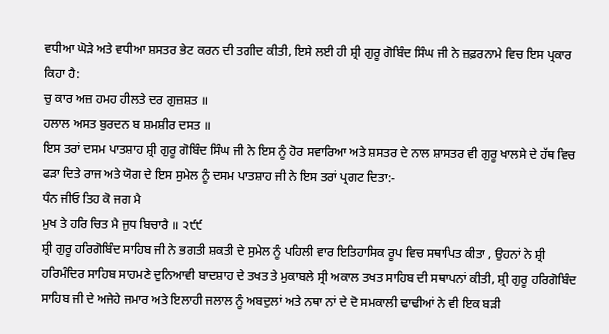ਵਧੀਆ ਘੋੜੇ ਅਤੇ ਵਧੀਆ ਸ਼ਸਤਰ ਭੇਟ ਕਰਨ ਦੀ ਤਗੀਦ ਕੀਤੀ, ਇਸੇ ਲਈ ਹੀ ਸ਼੍ਰੀ ਗੁਰੂ ਗੋਬਿੰਦ ਸਿੰਘ ਜੀ ਨੇ ਜ਼ਫ਼ਰਨਾਮੇ ਵਿਚ ਇਸ ਪ੍ਰਕਾਰ ਕਿਹਾ ਹੈ:
ਚੁ ਕਾਰ ਅਜ਼ ਹਮਹ ਹੀਲਤੇ ਦਰ ਗੁਜ਼ਸ਼ਤ ॥
ਹਲਾਲ ਅਸਤ ਬੁਰਦਨ ਬ ਸ਼ਮਸ਼ੀਰ ਦਸਤ ॥
ਇਸ ਤਰਾਂ ਦਸਮ ਪਾਤਸ਼ਾਹ ਸ਼੍ਰੀ ਗੁਰੂ ਗੋਬਿੰਦ ਸਿੰਘ ਜੀ ਨੇ ਇਸ ਨੂੰ ਹੋਰ ਸਵਾਰਿਆ ਅਤੇ ਸ਼ਸਤਰ ਦੇ ਨਾਲ ਸ਼ਾਸਤਰ ਵੀ ਗੁਰੂ ਖਾਲਸੇ ਦੇ ਹੱਥ ਵਿਚ ਫੜਾ ਦਿਤੇ ਰਾਜ ਅਤੇ ਯੋਗ ਦੇ ਇਸ ਸੁਮੇਲ ਨੂੰ ਦਸਮ ਪਾਤਸ਼ਾਹ ਜੀ ਨੇ ਇਸ ਤਰਾਂ ਪ੍ਰਗਟ ਦਿਤਾ:-
ਧੰਨ ਜੀਓ ਤਿਹ ਕੋ ਜਗ ਮੈ
ਮੁਖ ਤੇ ਹਰਿ ਚਿਤ ਮੈ ਜੁਧ ਬਿਚਾਰੈ ॥ ੨੯੯
ਸ਼੍ਰੀ ਗੁਰੂ ਹਰਿਗੋਬਿੰਦ ਸਾਹਿਬ ਜੀ ਨੇ ਭਗਤੀ ਸ਼ਕਤੀ ਦੇ ਸੁਮੇਲ ਨੂੰ ਪਹਿਲੀ ਵਾਰ ਇਤਿਹਾਸਿਕ ਰੂਪ ਵਿਚ ਸਥਾਪਿਤ ਕੀਤਾ , ਉਹਨਾਂ ਨੇ ਸ਼੍ਰੀ ਹਰਿਮੰਦਿਰ ਸਾਹਿਬ ਸਾਹਮਣੇ ਦੁਨਿਆਵੀ ਬਾਦਸ਼ਾਹ ਦੇ ਤਖਤ ਤੇ ਮੁਕਾਬਲੇ ਸ੍ਰੀ ਅਕਾਲ ਤਖਤ ਸਾਹਿਬ ਦੀ ਸਥਾਪਨਾਂ ਕੀਤੀ, ਸ਼੍ਰੀ ਗੁਰੂ ਹਰਿਗੋਬਿੰਦ ਸਾਹਿਬ ਜੀ ਦੇ ਅਜੇਹੇ ਜਮਾਰ ਅਤੇ ਇਲਾਹੀ ਜਲਾਲ ਨੂੰ ਅਬਦੁਲਾਂ ਅਤੇ ਨਥਾ ਨਾਂ ਦੇ ਦੋ ਸਮਕਾਲੀ ਢਾਢੀਆਂ ਨੇ ਵੀ ਇਕ ਬੜੀ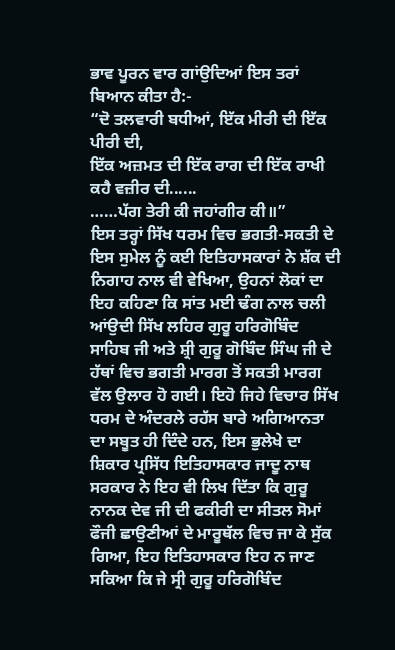ਭਾਵ ਪੂਰਨ ਵਾਰ ਗਾਂਉਦਿਆਂ ਇਸ ਤਰਾਂ ਬਿਆਨ ਕੀਤਾ ਹੈ:-
“ਦੋ ਤਲਵਾਰੀ ਬਧੀਆਂ, ਇੱਕ ਮੀਰੀ ਦੀ ਇੱਕ ਪੀਰੀ ਦੀ,
ਇੱਕ ਅਜ਼ਮਤ ਦੀ ਇੱਕ ਰਾਗ ਦੀ ਇੱਕ ਰਾਖੀ ਕਹੈ ਵਜ਼ੀਰ ਦੀ......
……ਪੱਗ ਤੇਰੀ ਕੀ ਜਹਾਂਗੀਰ ਕੀ॥”
ਇਸ ਤਰ੍ਹਾਂ ਸਿੱਖ ਧਰਮ ਵਿਚ ਭਗਤੀ-ਸਕਤੀ ਦੇ ਇਸ ਸੁਮੇਲ ਨੂੰ ਕਈ ਇਤਿਹਾਸਕਾਰਾਂ ਨੇ ਸ਼ੱਕ ਦੀ ਨਿਗਾਹ ਨਾਲ ਵੀ ਵੇਖਿਆ, ਉਹਨਾਂ ਲੋਕਾਂ ਦਾ ਇਹ ਕਹਿਣਾ ਕਿ ਸਾਂਤ ਮਈ ਢੰਗ ਨਾਲ ਚਲੀ ਆਂਉਦੀ ਸਿੱਖ ਲਹਿਰ ਗੁਰੂ ਹਰਿਗੋਬਿੰਦ ਸਾਹਿਬ ਜੀ ਅਤੇ ਸ਼੍ਰੀ ਗੁਰੂ ਗੋਬਿੰਦ ਸਿੰਘ ਜੀ ਦੇ ਹੱਥਾਂ ਵਿਚ ਭਗਤੀ ਮਾਰਗ ਤੋਂ ਸਕਤੀ ਮਾਰਗ ਵੱਲ ਉਲਾਰ ਹੋ ਗਈ। ਇਹੋ ਜਿਹੇ ਵਿਚਾਰ ਸਿੱਖ ਧਰਮ ਦੇ ਅੰਦਰਲੇ ਰਹੱਸ ਬਾਰੇ ਅਗਿਆਨਤਾ ਦਾ ਸਬੂਤ ਹੀ ਦਿੰਦੇ ਹਨ, ਇਸ ਭੁਲੇਖੇ ਦਾ ਸ਼ਿਕਾਰ ਪ੍ਰਸਿੱਧ ਇਤਿਹਾਸਕਾਰ ਜਾਦੂ ਨਾਥ ਸਰਕਾਰ ਨੇ ਇਹ ਵੀ ਲਿਖ ਦਿੱਤਾ ਕਿ ਗੁਰੂ ਨਾਨਕ ਦੇਵ ਜੀ ਦੀ ਫਕੀਰੀ ਦਾ ਸੀਤਲ ਸੋਮਾਂ ਫੌਜੀ ਛਾਉਣੀਆਂ ਦੇ ਮਾਰੂਥੱਲ ਵਿਚ ਜਾ ਕੇ ਸੁੱਕ ਗਿਆ, ਇਹ ਇਤਿਹਾਸਕਾਰ ਇਹ ਨ ਜਾਣ ਸਕਿਆ ਕਿ ਜੇ ਸ੍ਰੀ ਗੁਰੂ ਹਰਿਗੋਬਿੰਦ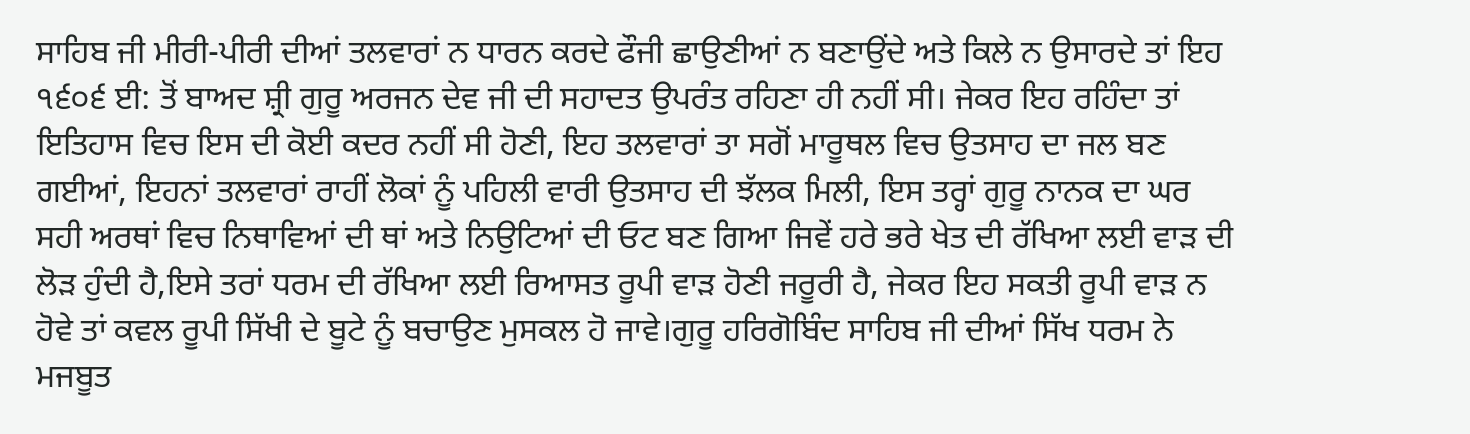ਸਾਹਿਬ ਜੀ ਮੀਰੀ-ਪੀਰੀ ਦੀਆਂ ਤਲਵਾਰਾਂ ਨ ਧਾਰਨ ਕਰਦੇ ਫੌਜੀ ਛਾਉਣੀਆਂ ਨ ਬਣਾਉਂਦੇ ਅਤੇ ਕਿਲੇ ਨ ਉਸਾਰਦੇ ਤਾਂ ਇਹ ੧੬੦੬ ਈ: ਤੋਂ ਬਾਅਦ ਸ਼੍ਰੀ ਗੁਰੂ ਅਰਜਨ ਦੇਵ ਜੀ ਦੀ ਸਹਾਦਤ ਉਪਰੰਤ ਰਹਿਣਾ ਹੀ ਨਹੀਂ ਸੀ। ਜੇਕਰ ਇਹ ਰਹਿੰਦਾ ਤਾਂ ਇਤਿਹਾਸ ਵਿਚ ਇਸ ਦੀ ਕੋਈ ਕਦਰ ਨਹੀਂ ਸੀ ਹੋਣੀ, ਇਹ ਤਲਵਾਰਾਂ ਤਾ ਸਗੋਂ ਮਾਰੂਥਲ ਵਿਚ ਉਤਸਾਹ ਦਾ ਜਲ ਬਣ ਗਈਆਂ, ਇਹਨਾਂ ਤਲਵਾਰਾਂ ਰਾਹੀਂ ਲੋਕਾਂ ਨੂੰ ਪਹਿਲੀ ਵਾਰੀ ਉਤਸਾਹ ਦੀ ਝੱਲਕ ਮਿਲੀ, ਇਸ ਤਰ੍ਹਾਂ ਗੁਰੂ ਨਾਨਕ ਦਾ ਘਰ ਸਹੀ ਅਰਥਾਂ ਵਿਚ ਨਿਥਾਵਿਆਂ ਦੀ ਥਾਂ ਅਤੇ ਨਿਉਟਿਆਂ ਦੀ ਓਟ ਬਣ ਗਿਆ ਜਿਵੇਂ ਹਰੇ ਭਰੇ ਖੇਤ ਦੀ ਰੱਖਿਆ ਲਈ ਵਾੜ ਦੀ ਲੋੜ ਹੁੰਦੀ ਹੈ,ਇਸੇ ਤਰਾਂ ਧਰਮ ਦੀ ਰੱਖਿਆ ਲਈ ਰਿਆਸਤ ਰੂਪੀ ਵਾੜ ਹੋਣੀ ਜਰੂਰੀ ਹੈ, ਜੇਕਰ ਇਹ ਸਕਤੀ ਰੂਪੀ ਵਾੜ ਨ ਹੋਵੇ ਤਾਂ ਕਵਲ ਰੂਪੀ ਸਿੱਖੀ ਦੇ ਬੂਟੇ ਨੂੰ ਬਚਾਉਣ ਮੁਸਕਲ ਹੋ ਜਾਵੇ।ਗੁਰੂ ਹਰਿਗੋਬਿੰਦ ਸਾਹਿਬ ਜੀ ਦੀਆਂ ਸਿੱਖ ਧਰਮ ਨੇ ਮਜਬੂਤ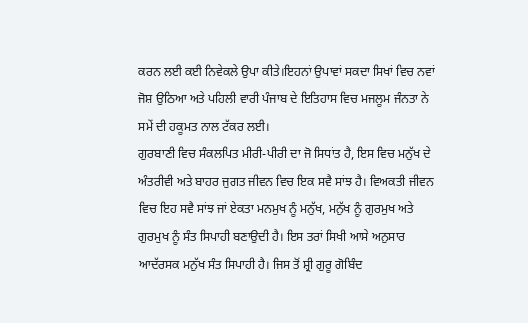ਕਰਨ ਲਈ ਕਈ ਨਿਵੇਕਲੇ ਉਪਾ ਕੀਤੇ।ਇਹਨਾਂ ਉਪਾਵਾਂ ਸਕਦਾ ਸਿਖਾਂ ਵਿਚ ਨਵਾਂ ਜੋਸ਼ ਉਠਿਆ ਅਤੇ ਪਹਿਲੀ ਵਾਰੀ ਪੰਜਾਬ ਦੇ ਇਤਿਹਾਸ ਵਿਚ ਮਜਲੂਮ ਜੰਨਤਾ ਨੇ ਸਮੇਂ ਦੀ ਹਕੂਮਤ ਨਾਲ ਟੱਕਰ ਲਈ।
ਗੁਰਬਾਣੀ ਵਿਚ ਸੰਕਲਪਿਤ ਮੀਰੀ-ਪੀਰੀ ਦਾ ਜੋ ਸਿਧਾਂਤ ਹੈ, ਇਸ ਵਿਚ ਮਨੁੱਖ ਦੇ ਅੰਤਰੀਵੀ ਅਤੇ ਬਾਹਰ ਜੁਗਤ ਜੀਵਨ ਵਿਚ ਇਕ ਸਵੈ ਸਾਂਝ ਹੈ। ਵਿਅਕਤੀ ਜੀਵਨ ਵਿਚ ਇਹ ਸਵੈ ਸਾਂਝ ਜਾਂ ਏਕਤਾ ਮਨਮੁਖ ਨੂੰ ਮਨੁੱਖ, ਮਨੁੱਖ ਨੂੰ ਗੁਰਮੁਖ ਅਤੇ ਗੁਰਮੁਖ ਨੂੰ ਸੰਤ ਸਿਪਾਹੀ ਬਣਾਉਦੀ ਹੈ। ਇਸ ਤਰਾਂ ਸਿਖੀ ਆਸੇ ਅਨੁਸਾਰ ਆਦੱਰਸਕ ਮਨੁੱਖ ਸੰਤ ਸਿਪਾਹੀ ਹੈ। ਜਿਸ ਤੋਂ ਸ਼੍ਰੀ ਗੁਰੂ ਗੋਬਿੰਦ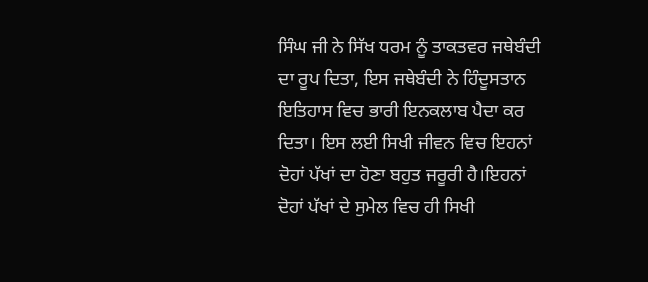ਸਿੰਘ ਜੀ ਨੇ ਸਿੱਖ ਧਰਮ ਨੂੰ ਤਾਕਤਵਰ ਜਥੇਬੰਦੀ ਦਾ ਰੂਪ ਦਿਤਾ, ਇਸ ਜਥੇਬੰਦੀ ਨੇ ਹਿੰਦੂਸਤਾਨ ਇਤਿਹਾਸ ਵਿਚ ਭਾਰੀ ਇਨਕਲਾਬ ਪੈਦਾ ਕਰ ਦਿਤਾ। ਇਸ ਲਈ ਸਿਖੀ ਜੀਵਨ ਵਿਚ ਇਹਨਾਂ ਦੋਹਾਂ ਪੱਖਾਂ ਦਾ ਹੋਣਾ ਬਹੁਤ ਜਰੂਰੀ ਹੈ।ਇਹਨਾਂ ਦੋਹਾਂ ਪੱਖਾਂ ਦੇ ਸੁਮੇਲ ਵਿਚ ਹੀ ਸਿਖੀ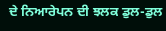ਦੇ ਨਿਆਰੇਪਨ ਦੀ ਝਲਕ ਡੁਲ-ਡੁਲ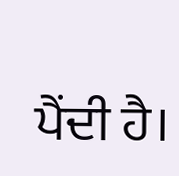ਪੈਂਦੀ ਹੈ।